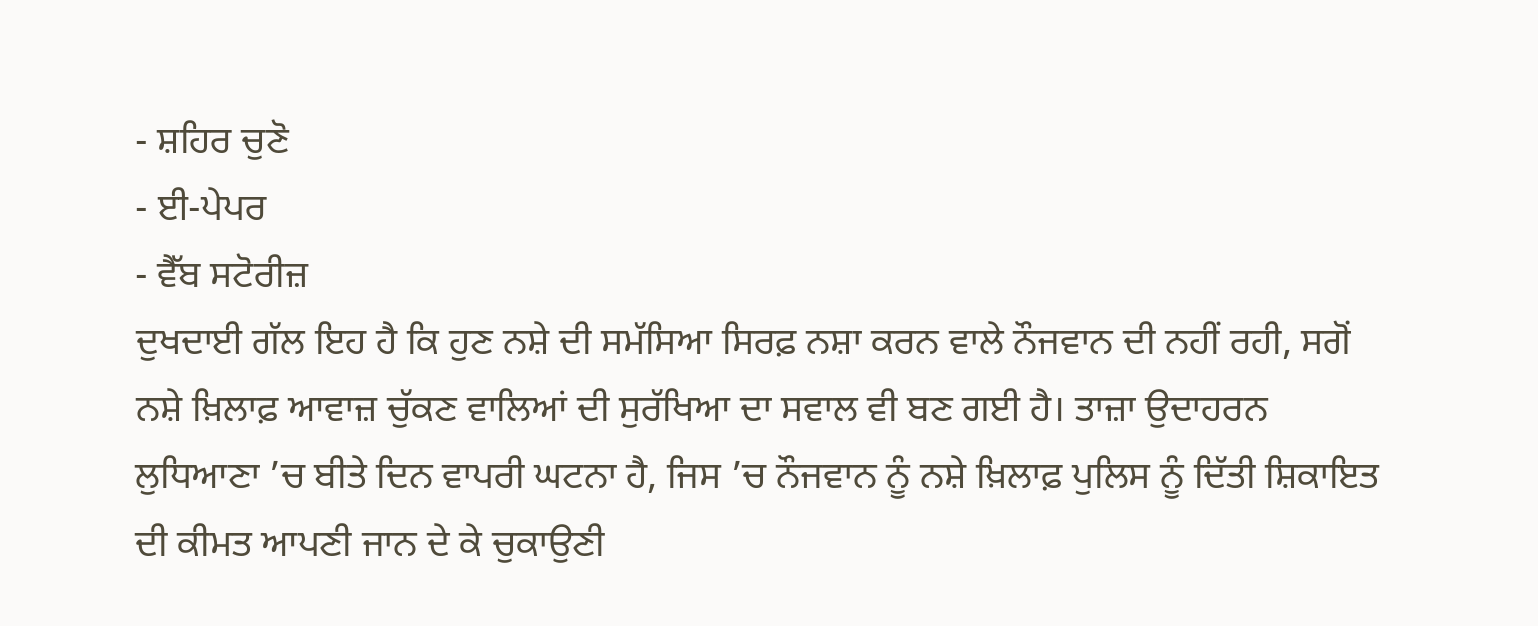- ਸ਼ਹਿਰ ਚੁਣੋ
- ਈ-ਪੇਪਰ
- ਵੈੱਬ ਸਟੋਰੀਜ਼
ਦੁਖਦਾਈ ਗੱਲ ਇਹ ਹੈ ਕਿ ਹੁਣ ਨਸ਼ੇ ਦੀ ਸਮੱਸਿਆ ਸਿਰਫ਼ ਨਸ਼ਾ ਕਰਨ ਵਾਲੇ ਨੌਜਵਾਨ ਦੀ ਨਹੀਂ ਰਹੀ, ਸਗੋਂ ਨਸ਼ੇ ਖ਼ਿਲਾਫ਼ ਆਵਾਜ਼ ਚੁੱਕਣ ਵਾਲਿਆਂ ਦੀ ਸੁਰੱਖਿਆ ਦਾ ਸਵਾਲ ਵੀ ਬਣ ਗਈ ਹੈ। ਤਾਜ਼ਾ ਉਦਾਹਰਨ ਲੁਧਿਆਣਾ ’ਚ ਬੀਤੇ ਦਿਨ ਵਾਪਰੀ ਘਟਨਾ ਹੈ, ਜਿਸ ’ਚ ਨੌਜਵਾਨ ਨੂੰ ਨਸ਼ੇ ਖ਼ਿਲਾਫ਼ ਪੁਲਿਸ ਨੂੰ ਦਿੱਤੀ ਸ਼ਿਕਾਇਤ ਦੀ ਕੀਮਤ ਆਪਣੀ ਜਾਨ ਦੇ ਕੇ ਚੁਕਾਉਣੀ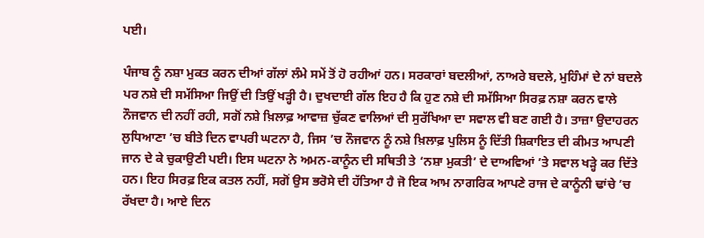ਪਈ।

ਪੰਜਾਬ ਨੂੰ ਨਸ਼ਾ ਮੁਕਤ ਕਰਨ ਦੀਆਂ ਗੱਲਾਂ ਲੰਮੇ ਸਮੇਂ ਤੋਂ ਹੋ ਰਹੀਆਂ ਹਨ। ਸਰਕਾਰਾਂ ਬਦਲੀਆਂ, ਨਾਅਰੇ ਬਦਲੇ, ਮੁਹਿੰਮਾਂ ਦੇ ਨਾਂ ਬਦਲੇ ਪਰ ਨਸ਼ੇ ਦੀ ਸਮੱਸਿਆ ਜਿਉਂ ਦੀ ਤਿਉਂ ਖੜ੍ਹੀ ਹੈ। ਦੁਖਦਾਈ ਗੱਲ ਇਹ ਹੈ ਕਿ ਹੁਣ ਨਸ਼ੇ ਦੀ ਸਮੱਸਿਆ ਸਿਰਫ਼ ਨਸ਼ਾ ਕਰਨ ਵਾਲੇ ਨੌਜਵਾਨ ਦੀ ਨਹੀਂ ਰਹੀ, ਸਗੋਂ ਨਸ਼ੇ ਖ਼ਿਲਾਫ਼ ਆਵਾਜ਼ ਚੁੱਕਣ ਵਾਲਿਆਂ ਦੀ ਸੁਰੱਖਿਆ ਦਾ ਸਵਾਲ ਵੀ ਬਣ ਗਈ ਹੈ। ਤਾਜ਼ਾ ਉਦਾਹਰਨ ਲੁਧਿਆਣਾ ’ਚ ਬੀਤੇ ਦਿਨ ਵਾਪਰੀ ਘਟਨਾ ਹੈ, ਜਿਸ ’ਚ ਨੌਜਵਾਨ ਨੂੰ ਨਸ਼ੇ ਖ਼ਿਲਾਫ਼ ਪੁਲਿਸ ਨੂੰ ਦਿੱਤੀ ਸ਼ਿਕਾਇਤ ਦੀ ਕੀਮਤ ਆਪਣੀ ਜਾਨ ਦੇ ਕੇ ਚੁਕਾਉਣੀ ਪਈ। ਇਸ ਘਟਨਾ ਨੇ ਅਮਨ-ਕਾਨੂੰਨ ਦੀ ਸਥਿਤੀ ਤੇ ‘ਨਸ਼ਾ ਮੁਕਤੀ’ ਦੇ ਦਾਅਵਿਆਂ ’ਤੇ ਸਵਾਲ ਖੜ੍ਹੇ ਕਰ ਦਿੱਤੇ ਹਨ। ਇਹ ਸਿਰਫ਼ ਇਕ ਕਤਲ ਨਹੀਂ, ਸਗੋਂ ਉਸ ਭਰੋਸੇ ਦੀ ਹੱਤਿਆ ਹੈ ਜੋ ਇਕ ਆਮ ਨਾਗਰਿਕ ਆਪਣੇ ਰਾਜ ਦੇ ਕਾਨੂੰਨੀ ਢਾਂਚੇ ’ਚ ਰੱਖਦਾ ਹੈ। ਆਏ ਦਿਨ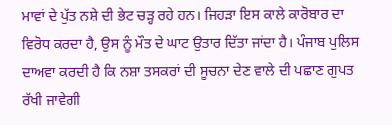ਮਾਵਾਂ ਦੇ ਪੁੱਤ ਨਸ਼ੇ ਦੀ ਭੇਟ ਚੜ੍ਹ ਰਹੇ ਹਨ। ਜਿਹੜਾ ਇਸ ਕਾਲੇ ਕਾਰੋਬਾਰ ਦਾ ਵਿਰੋਧ ਕਰਦਾ ਹੈ, ਉਸ ਨੂੰ ਮੌਤ ਦੇ ਘਾਟ ਉਤਾਰ ਦਿੱਤਾ ਜਾਂਦਾ ਹੈ। ਪੰਜਾਬ ਪੁਲਿਸ ਦਾਅਵਾ ਕਰਦੀ ਹੈ ਕਿ ਨਸ਼ਾ ਤਸਕਰਾਂ ਦੀ ਸੂਚਨਾ ਦੇਣ ਵਾਲੇ ਦੀ ਪਛਾਣ ਗੁਪਤ ਰੱਖੀ ਜਾਵੇਗੀ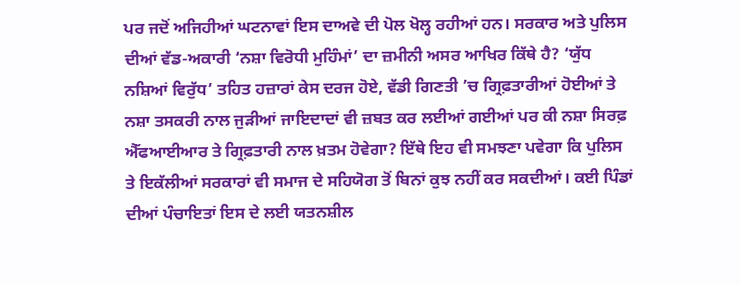ਪਰ ਜਦੋਂ ਅਜਿਹੀਆਂ ਘਟਨਾਵਾਂ ਇਸ ਦਾਅਵੇ ਦੀ ਪੋਲ ਖੋਲ੍ਹ ਰਹੀਆਂ ਹਨ। ਸਰਕਾਰ ਅਤੇ ਪੁਲਿਸ ਦੀਆਂ ਵੱਡ-ਅਕਾਰੀ ‘ਨਸ਼ਾ ਵਿਰੋਧੀ ਮੁਹਿੰਮਾਂ’ ਦਾ ਜ਼ਮੀਨੀ ਅਸਰ ਆਖਿਰ ਕਿੱਥੇ ਹੈ? ‘ਯੁੱਧ ਨਸ਼ਿਆਂ ਵਿਰੁੱਧ’ ਤਹਿਤ ਹਜ਼ਾਰਾਂ ਕੇਸ ਦਰਜ ਹੋਏ, ਵੱਡੀ ਗਿਣਤੀ ’ਚ ਗ੍ਰਿਫ਼ਤਾਰੀਆਂ ਹੋਈਆਂ ਤੇ ਨਸ਼ਾ ਤਸਕਰੀ ਨਾਲ ਜੁੜੀਆਂ ਜਾਇਦਾਦਾਂ ਵੀ ਜ਼ਬਤ ਕਰ ਲਈਆਂ ਗਈਆਂ ਪਰ ਕੀ ਨਸ਼ਾ ਸਿਰਫ਼ ਐੱਫਆਈਆਰ ਤੇ ਗ੍ਰਿਫ਼ਤਾਰੀ ਨਾਲ ਖ਼ਤਮ ਹੋਵੇਗਾ? ਇੱਥੇ ਇਹ ਵੀ ਸਮਝਣਾ ਪਵੇਗਾ ਕਿ ਪੁਲਿਸ ਤੇ ਇਕੱਲੀਆਂ ਸਰਕਾਰਾਂ ਵੀ ਸਮਾਜ ਦੇ ਸਹਿਯੋਗ ਤੋਂ ਬਿਨਾਂ ਕੁਝ ਨਹੀਂ ਕਰ ਸਕਦੀਆਂ। ਕਈ ਪਿੰਡਾਂ ਦੀਆਂ ਪੰਚਾਇਤਾਂ ਇਸ ਦੇ ਲਈ ਯਤਨਸ਼ੀਲ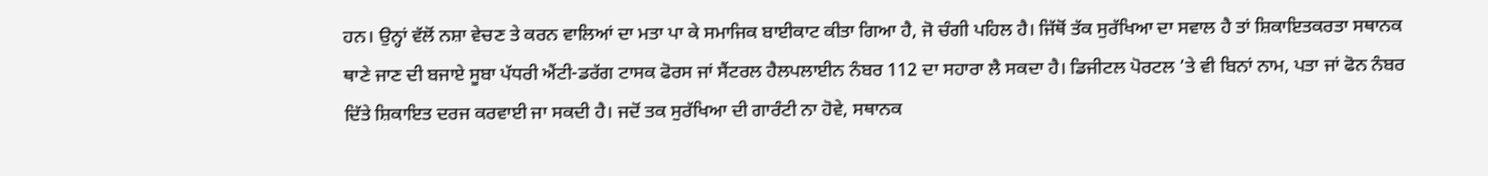ਹਨ। ਉਨ੍ਹਾਂ ਵੱਲੋਂ ਨਸ਼ਾ ਵੇਚਣ ਤੇ ਕਰਨ ਵਾਲਿਆਂ ਦਾ ਮਤਾ ਪਾ ਕੇ ਸਮਾਜਿਕ ਬਾਈਕਾਟ ਕੀਤਾ ਗਿਆ ਹੈ, ਜੋ ਚੰਗੀ ਪਹਿਲ ਹੈ। ਜਿੱਥੋਂ ਤੱਕ ਸੁਰੱਖਿਆ ਦਾ ਸਵਾਲ ਹੈ ਤਾਂ ਸ਼ਿਕਾਇਤਕਰਤਾ ਸਥਾਨਕ ਥਾਣੇ ਜਾਣ ਦੀ ਬਜਾਏ ਸੂਬਾ ਪੱਧਰੀ ਐਂਟੀ-ਡਰੱਗ ਟਾਸਕ ਫੋਰਸ ਜਾਂ ਸੈਂਟਰਲ ਹੈਲਪਲਾਈਨ ਨੰਬਰ 112 ਦਾ ਸਹਾਰਾ ਲੈ ਸਕਦਾ ਹੈ। ਡਿਜੀਟਲ ਪੋਰਟਲ ’ਤੇ ਵੀ ਬਿਨਾਂ ਨਾਮ, ਪਤਾ ਜਾਂ ਫੋਨ ਨੰਬਰ ਦਿੱਤੇ ਸ਼ਿਕਾਇਤ ਦਰਜ ਕਰਵਾਈ ਜਾ ਸਕਦੀ ਹੈ। ਜਦੋਂ ਤਕ ਸੁਰੱਖਿਆ ਦੀ ਗਾਰੰਟੀ ਨਾ ਹੋਵੇ, ਸਥਾਨਕ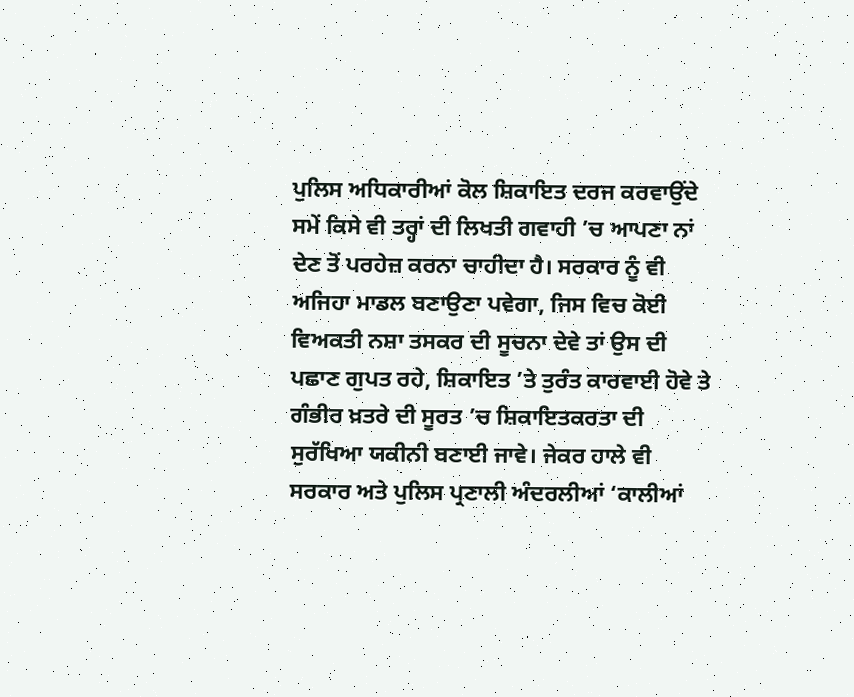ਪੁਲਿਸ ਅਧਿਕਾਰੀਆਂ ਕੋਲ ਸ਼ਿਕਾਇਤ ਦਰਜ ਕਰਵਾਉਂਦੇ ਸਮੇਂ ਕਿਸੇ ਵੀ ਤਰ੍ਹਾਂ ਦੀ ਲਿਖਤੀ ਗਵਾਹੀ ’ਚ ਆਪਣਾ ਨਾਂ ਦੇਣ ਤੋਂ ਪਰਹੇਜ਼ ਕਰਨਾ ਚਾਹੀਦਾ ਹੈ। ਸਰਕਾਰ ਨੂੰ ਵੀ ਅਜਿਹਾ ਮਾਡਲ ਬਣਾਉਣਾ ਪਵੇਗਾ, ਜਿਸ ਵਿਚ ਕੋਈ ਵਿਅਕਤੀ ਨਸ਼ਾ ਤਸਕਰ ਦੀ ਸੂਚਨਾ ਦੇਵੇ ਤਾਂ ਉਸ ਦੀ ਪਛਾਣ ਗੁਪਤ ਰਹੇ, ਸ਼ਿਕਾਇਤ ’ਤੇ ਤੁਰੰਤ ਕਾਰਵਾਈ ਹੋਵੇ ਤੇ ਗੰਭੀਰ ਖ਼ਤਰੇ ਦੀ ਸੂਰਤ ’ਚ ਸ਼ਿਕਾਇਤਕਰਤਾ ਦੀ ਸੁਰੱਖਿਆ ਯਕੀਨੀ ਬਣਾਈ ਜਾਵੇ। ਜੇਕਰ ਹਾਲੇ ਵੀ ਸਰਕਾਰ ਅਤੇ ਪੁਲਿਸ ਪ੍ਰਣਾਲੀ ਅੰਦਰਲੀਆਂ ‘ਕਾਲੀਆਂ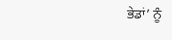ਭੇਡਾਂ’ ਨੂੰ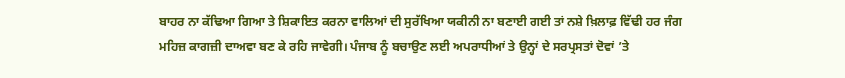ਬਾਹਰ ਨਾ ਕੱਢਿਆ ਗਿਆ ਤੇ ਸ਼ਿਕਾਇਤ ਕਰਨਾ ਵਾਲਿਆਂ ਦੀ ਸੁਰੱਖਿਆ ਯਕੀਨੀ ਨਾ ਬਣਾਈ ਗਈ ਤਾਂ ਨਸ਼ੇ ਖ਼ਿਲਾਫ਼ ਵਿੱਢੀ ਹਰ ਜੰਗ ਮਹਿਜ਼ ਕਾਗਜ਼ੀ ਦਾਅਵਾ ਬਣ ਕੇ ਰਹਿ ਜਾਵੇਗੀ। ਪੰਜਾਬ ਨੂੰ ਬਚਾਉਣ ਲਈ ਅਪਰਾਧੀਆਂ ਤੇ ਉਨ੍ਹਾਂ ਦੇ ਸਰਪ੍ਰਸਤਾਂ ਦੋਵਾਂ ’ਤੇ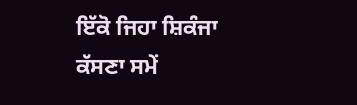ਇੱਕੋ ਜਿਹਾ ਸ਼ਿਕੰਜਾ ਕੱਸਣਾ ਸਮੇਂ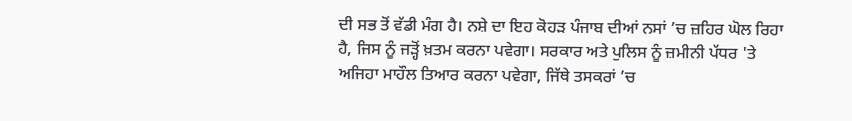ਦੀ ਸਭ ਤੋਂ ਵੱਡੀ ਮੰਗ ਹੈ। ਨਸ਼ੇ ਦਾ ਇਹ ਕੋਹੜ ਪੰਜਾਬ ਦੀਆਂ ਨਸਾਂ ’ਚ ਜ਼ਹਿਰ ਘੋਲ ਰਿਹਾ ਹੈ, ਜਿਸ ਨੂੰ ਜੜ੍ਹੋਂ ਖ਼ਤਮ ਕਰਨਾ ਪਵੇਗਾ। ਸਰਕਾਰ ਅਤੇ ਪੁਲਿਸ ਨੂੰ ਜ਼ਮੀਨੀ ਪੱਧਰ 'ਤੇ ਅਜਿਹਾ ਮਾਹੌਲ ਤਿਆਰ ਕਰਨਾ ਪਵੇਗਾ, ਜਿੱਥੇ ਤਸਕਰਾਂ ’ਚ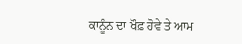ਕਾਨੂੰਨ ਦਾ ਖੌਫ਼ ਹੋਵੇ ਤੇ ਆਮ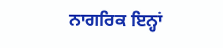ਨਾਗਰਿਕ ਇਨ੍ਹਾਂ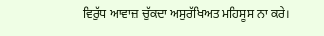ਵਿਰੁੱਧ ਆਵਾਜ਼ ਚੁੱਕਦਾ ਅਸੁਰੱਖਿਅਤ ਮਹਿਸੂਸ ਨਾ ਕਰੇ।